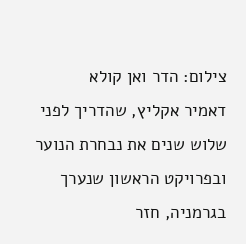צילום: הדר ואן קולא
דאמיר אקליץ, שהדריך לפני שלוש שנים את נבחרת הנוער ובפרויקט הראשון שנערך בגרמניה, חזר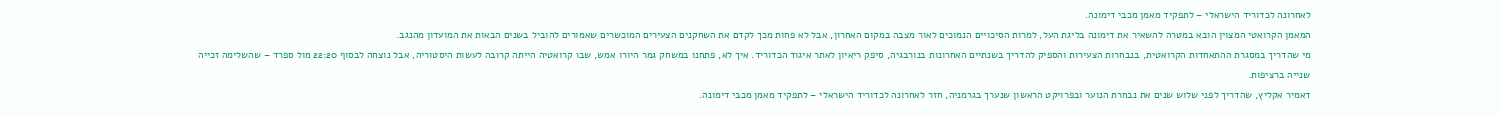לאחרונה לכדוריד הישראלי – לתפקיד מאמן מכבי דימונה.
המאמן הקרואטי המצוין הובא במטרה להשאיר את דימונה בליגת העל, למרות הסיכויים הנמוכים לאור מצבה במקום האחרון, אבל לא פחות מכך לקדם את השחקנים הצעירים המוכשרים שאמורים להוביל בשנים הבאות את המועדון מהנגב.
מי שהדריך במסגרת ההתאחדות הקרואטית, בנבחרות הצעירות והספיק להדריך בשנתיים האחרונות בנורבגיה, סיפק ריאיון לאתר איגוד הכדוריד. איך לא, פתחנו במשחק גמר היורו אמש, שבו קרואטיה הייתה קרובה לעשות היסטוריה, אבל נוצחה לבסוף 22:20 מול ספרד – שהשלימה זכייה שנייה ברציפות.
דאמיר אקליץ, שהדריך לפני שלוש שנים את נבחרת הנוער ובפרויקט הראשון שנערך בגרמניה, חזר לאחרונה לכדוריד הישראלי – לתפקיד מאמן מכבי דימונה.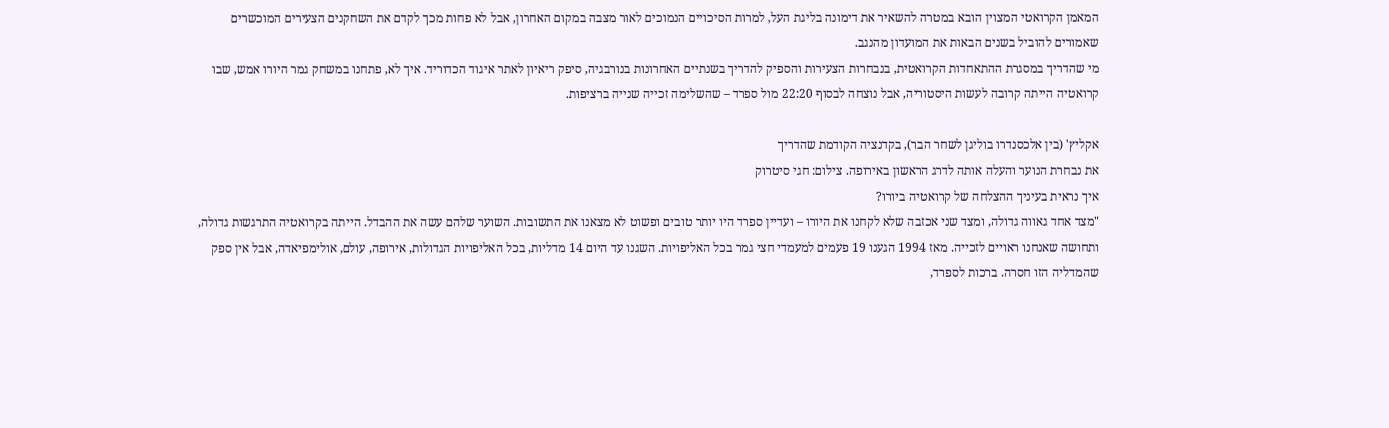המאמן הקרואטי המצוין הובא במטרה להשאיר את דימונה בליגת העל, למרות הסיכויים הנמוכים לאור מצבה במקום האחרון, אבל לא פחות מכך לקדם את השחקנים הצעירים המוכשרים שאמורים להוביל בשנים הבאות את המועדון מהנגב.
מי שהדריך במסגרת ההתאחדות הקרואטית, בנבחרות הצעירות והספיק להדריך בשנתיים האחרונות בנורבגיה, סיפק ריאיון לאתר איגוד הכדוריד. איך לא, פתחנו במשחק גמר היורו אמש, שבו קרואטיה הייתה קרובה לעשות היסטוריה, אבל נוצחה לבסוף 22:20 מול ספרד – שהשלימה זכייה שנייה ברציפות.

אקליץ' (בין אלכסנדרו בוליגן לשחר הבר), בקדנציה הקודמת שהדריך
את נבחרת הנוער והעלה אותה לדרג הראשון באירופה. צילום: חגי סיטרוק
איך נראית בעיניך ההצלחה של קרואטיה ביורו?
"מצד אחד גאווה גדולה, ומצד שני אכזבה שלא לקחנו את היורו – ועדיין ספרד היו יותר טובים ופשוט לא מצאנו את התשובות. השוער שלהם עשה את ההבדל. הייתה בקרואטיה התרגשות גדולה, ותחושה שאנחנו ראויים לזכייה. מאז 1994 הגענו 19 פעמים למעמדי חצי גמר בכל האליפויות. השגנו עד היום 14 מדליות, בכל האליפויות הגדולות, אירופה, עולם, אולימפיאדה, אבל אין ספק שהמדליה הזו חסרה. ברכות לספרד,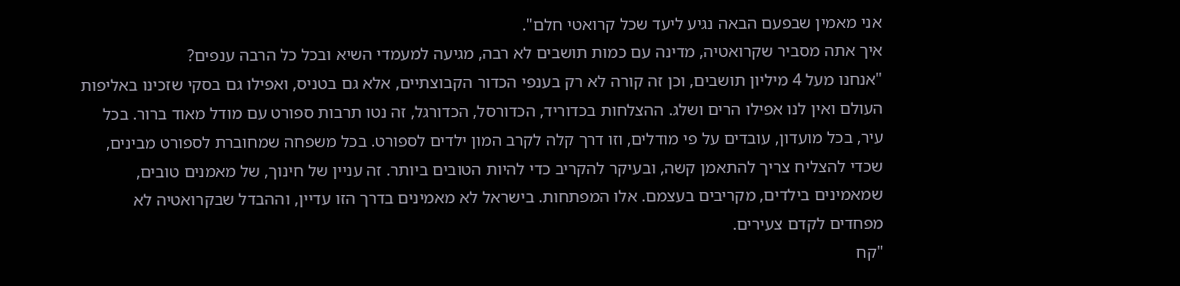אני מאמין שבפעם הבאה נגיע ליעד שכל קרואטי חלם".
איך אתה מסביר שקרואטיה, מדינה עם כמות תושבים לא רבה, מגיעה למעמדי השיא ובכל כל הרבה ענפים?
"אנחנו מעל 4 מיליון תושבים, וכן זה קורה לא רק בענפי הכדור הקבוצתיים, אלא גם בטניס, ואפילו גם בסקי שזכינו באליפות העולם ואין לנו אפילו הרים ושלג. ההצלחות בכדוריד, הכדורסל, הכדורגל, זה נטו תרבות ספורט עם מודל מאוד ברור. בכל עיר, בכל מועדון, עובדים על פי מודלים, וזו דרך קלה לקרב המון ילדים לספורט. בכל משפחה שמחוברת לספורט מבינים, שכדי להצליח צריך להתאמן קשה, ובעיקר להקריב כדי להיות הטובים ביותר. זה עניין של חינוך, של מאמנים טובים, שמאמינים בילדים, מקריבים בעצמם. אלו המפתחות. בישראל לא מאמינים בדרך הזו עדיין, וההבדל שבקרואטיה לא מפחדים לקדם צעירים.
"קח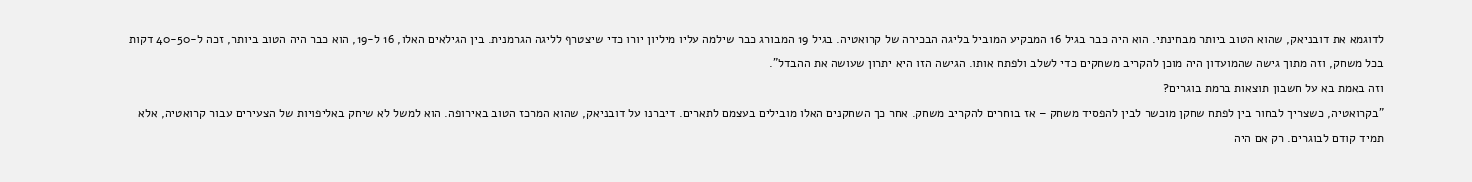לדוגמא את דובניאק, שהוא הטוב ביותר מבחינתי. הוא היה כבר בגיל 16 המבקיע המוביל בליגה הבכירה של קרואטיה. בגיל 19 המבורג כבר שילמה עליו מיליון יורו כדי שיצטרף לליגה הגרמנית. בין הגילאים האלו, 16 ל-19, הוא כבר היה הטוב ביותר, זכה ל-40-50 דקות בכל משחק, וזה מתוך גישה שהמועדון היה מוכן להקריב משחקים כדי לשלב ולפתח אותו. הגישה הזו היא יתרון שעושה את ההבדל".
וזה באמת בא על חשבון תוצאות ברמת בוגרים?
"בקרואטיה, כשצריך לבחור בין לפתח שחקן מוכשר לבין להפסיד משחק – אז בוחרים להקריב משחק. אחר כך השחקנים האלו מובילים בעצמם לתארים. דיברנו על דובניאק, שהוא המרכז הטוב באירופה. הוא למשל לא שיחק באליפויות של הצעירים עבור קרואטיה, אלא תמיד קודם לבוגרים. רק אם היה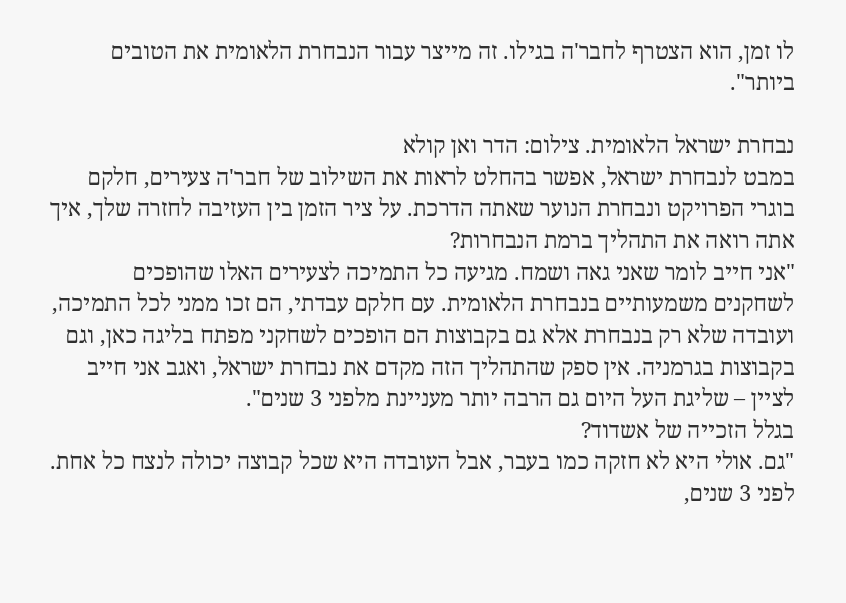לו זמן, הוא הצטרף לחבר'ה בגילו. זה מייצר עבור הנבחרת הלאומית את הטובים ביותר".

נבחרת ישראל הלאומית. צילום: הדר ואן קולא
במבט לנבחרת ישראל, אפשר בהחלט לראות את השילוב של חבר'ה צעירים, חלקם בוגרי הפרויקט ונבחרת הנוער שאתה הדרכת. על ציר הזמן בין העזיבה לחזרה שלך, איך אתה רואה את התהליך ברמת הנבחרות?
"אני חייב לומר שאני גאה ושמח. מגיעה כל התמיכה לצעירים האלו שהופכים לשחקנים משמעותיים בנבחרת הלאומית. עם חלקם עבדתי, הם זכו ממני לכל התמיכה, ועובדה שלא רק בנבחרת אלא גם בקבוצות הם הופכים לשחקני מפתח בליגה כאן, וגם בקבוצות בגרמניה. אין ספק שהתהליך הזה מקדם את נבחרת ישראל, ואגב אני חייב לציין – שליגת העל היום גם הרבה יותר מעניינת מלפני 3 שנים".
בגלל הזכייה של אשדוד?
"גם. אולי היא לא חזקה כמו בעבר, אבל העובדה היא שכל קבוצה יכולה לנצח כל אחת. לפני 3 שנים,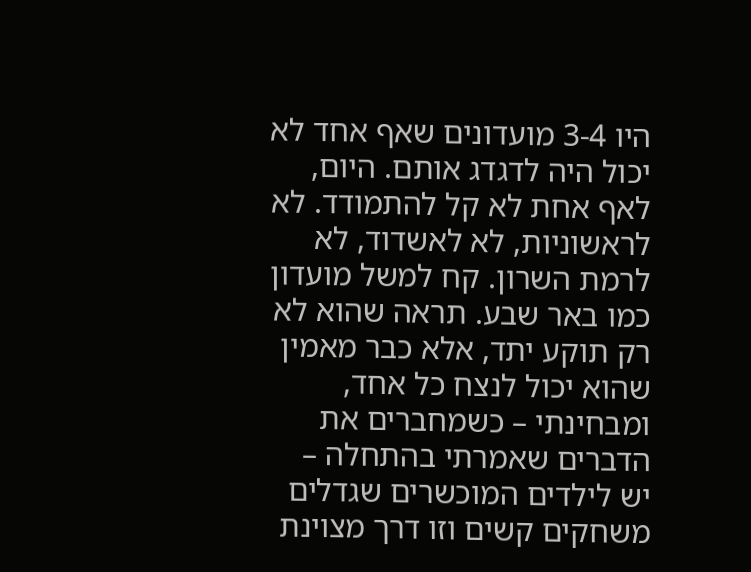היו 3-4 מועדונים שאף אחד לא יכול היה לדגדג אותם. היום, לאף אחת לא קל להתמודד. לא לראשוניות, לא לאשדוד, לא לרמת השרון. קח למשל מועדון כמו באר שבע. תראה שהוא לא רק תוקע יתד, אלא כבר מאמין שהוא יכול לנצח כל אחד, ומבחינתי – כשמחברים את הדברים שאמרתי בהתחלה – יש לילדים המוכשרים שגדלים משחקים קשים וזו דרך מצוינת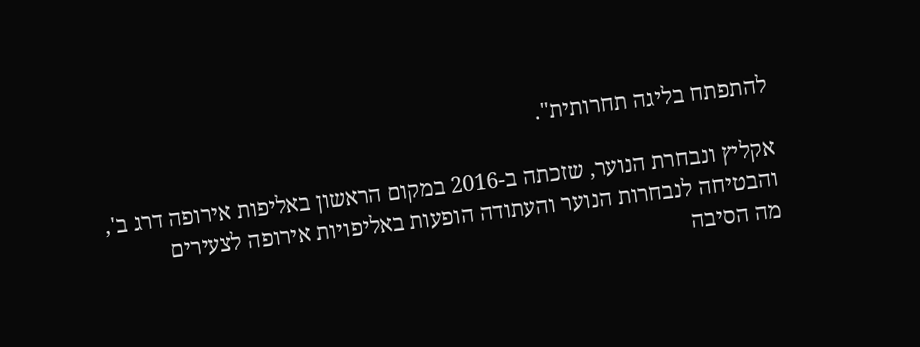להתפתח בליגה תחרותית".

אקליץ ונבחרת הנוער, שזכתה ב-2016 במקום הראשון באליפות אירופה דרג ב',
והבטיחה לנבחרות הנוער והעתודה הופעות באליפויות אירופה לצעירים
מה הסיבה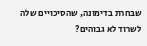שבחרת בדימונה, שהסיכויים שלה לשרוד לא גבוהים?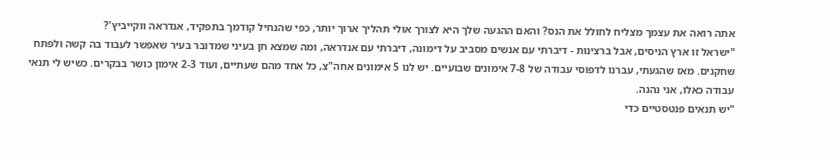אתה רואה את עצמך מצליח לחולל את הנס? והאם ההגעה שלך היא לצורך אולי תהליך ארוך יותר, כפי שהנחיל קודמך בתפקיד, אנדראה ווקייביץ'?
"ישראל זו ארץ הניסים, אבל ברצינות - דיברתי עם אנשים מסביב על דימונה, דיברתי עם אנדראה, ומה שמצא חן בעיני שמדובר בעיר שאפשר לעבוד בה קשה ולפתח שחקנים. מאז שהגעתי, עברנו לדפוסי עבודה של 7-8 אימונים שבועיים. יש לנו 5 אימונים אחה"צ, כל אחד מהם שעתיים, ועוד 2-3 אימון כושר בבקרים. כשיש לי תנאי עבודה כאלו, אני נהנה.
"יש תנאים פנטסטיים כדי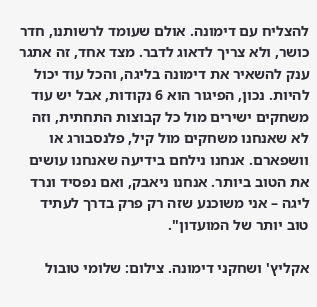להצליח עם דימונה. אולם שעומד לרשותנו, חדר כושר, ולא צריך לדאוג לדבר. מצד אחד, זה אתגר ענק להשאיר את דימונה בליגה, והכל עוד יכול להיות. נכון, הפיגור הוא 6 נקודות, אבל יש עוד משחקים ישירים מול כל קבוצות התחתית, וזה לא שאנחנו משחקים מול קיל, פלנסבורג או וושפארם. אנחנו נילחם בידיעה שאנחנו עושים את הטוב ביותר. אנחנו ניאבק, ואם נפסיד ונרד ליגה – אני משוכנע שזה רק פרק בדרך לעתיד טוב יותר של המועדון".

אקליץ' ושחקני דימונה. צילום: שלומי טובול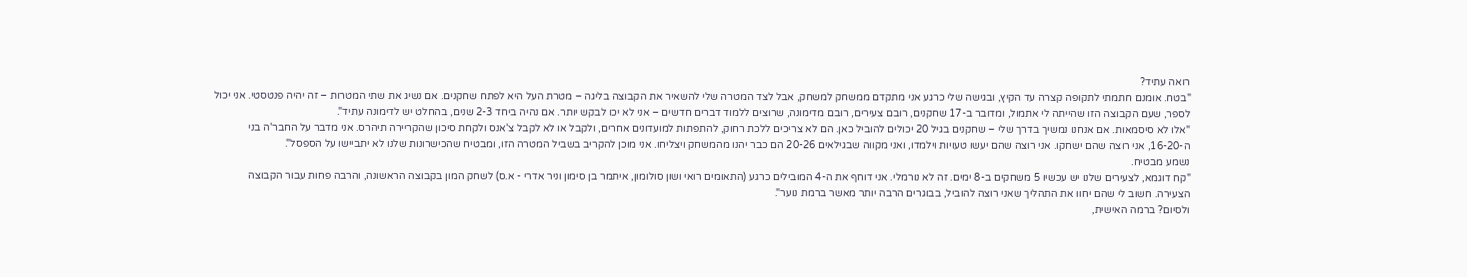רואה עתיד?
"בטח. אומנם חתמתי לתקופה קצרה עד הקיץ, ובגישה שלי כרגע אני מתקדם ממשחק למשחק, אבל לצד המטרה שלי להשאיר את הקבוצה בליגה – מטרת העל היא לפתח שחקנים. אם נשיג את שתי המטרות – זה יהיה פנטסטי. אני יכול לספר, שעם הקבוצה הזו שהייתה לי אתמול, ומדובר ב-17 שחקנים, רובם צעירים, רובם מדימונה, שרוצים ללמוד דברים חדשים – אני לא יכו לבקש יותר. אם נהיה ביחד 2-3 שנים, בהחלט יש לדימונה עתיד".
"אלו לא סיסמאות. אם אנחנו נמשיך בדרך שלי – שחקנים בגיל 20 יכולים להוביל כאן. הם לא צריכים ללכת רחוק, להתפתות למועדונים אחרים, ולקבל או לא לקבל צ'אנס ולקחת סיכון שהקריירה תיהרס. אני מדבר על החבר'ה בני ה-16-20, אני רוצה שהם ישחקו. אני רוצה שהם יעשו טעויות וילמדו, ואני מקווה שבגילאים 20-26 הם כבר יהנו מהמשחק ויצליחו. אני מוכן להקריב בשביל המטרה הזו, ומבטיח שהכישרונות שלנו לא יתביישו על הספסל".
נשמע מבטיח.
"קח דוגמא, לצעירים שלנו יש עכשיו 5 משחקים ב-8 ימים. זה לא נורמלי. אני דוחף את ה-4 המובילים כרגע (התאומים רואי ושון סולומון, איתמר בן סימון וניר אדרי - א.ס) לשחק המון בקבוצה הראשונה, והרבה פחות עבור הקבוצה הצעירה. חשוב לי שהם יחוו את התהליך שאני רוצה להוביל, בבוגרים הרבה יותר מאשר ברמת נוער".
ולסיום? ברמה האישית,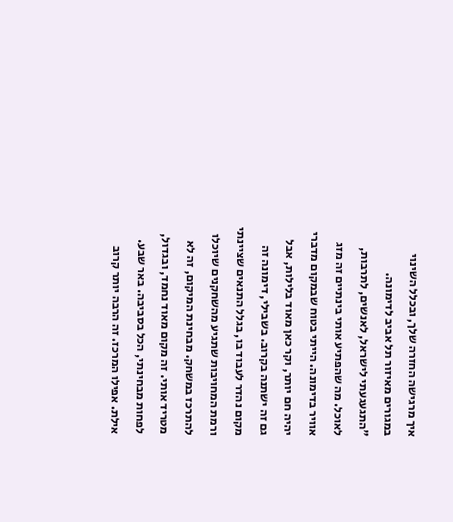איך מרגישה החזרה שלך, ובכלל השינוי במגורים מאיזור תל אביב לדימונה.
"התגעגעתי לישראל, לאנשים, לתרבות, לאוכל. מה שהפתיע אותי בינתיים זה מזג אוויר בדימונה. הייתי בטוח שבמקום מדברי יהיה חם יותר, וקר כאן מאוד בלילות, אבל גם זה ישתנה בקרוב. בשבילי, דימונה זה מקום נהדר לעבוד בו, בגלל התנאים שציינתי ורמת המחויבות שתגיע מהשחקנים שיוכלו להתרכז במשחק. מבחינת המיקום, זה לא מטריד אותי. זה מקום מאוד נחמד, ובגדול, לפחות מבחינתי, הכל בסביבה. באר שבע. אילת. אפילו המרכז. זה הרבה יותר קרוב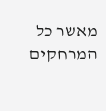מאשר כל המרחקים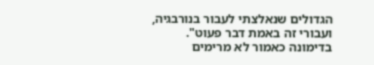הגדולים שנאלצתי לעבור בנורבגיה, ועבורי זה באמת דבר פעוט".
בדימונה כאמור לא מרימים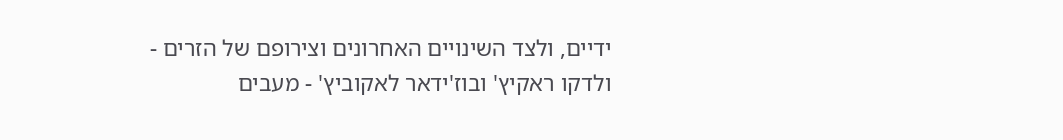ידיים, ולצד השינויים האחרונים וצירופם של הזרים - ולדקו ראקיץ' ובוז'ידאר לאקוביץ' - מעבים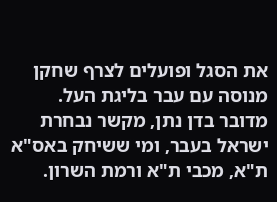את הסגל ופועלים לצרף שחקן מנוסה עם עבר בליגת העל. מדובר בדן נתן, מקשר נבחרת ישראל בעבר, ומי ששיחק באס"א ת"א, מכבי ת"א ורמת השרון.